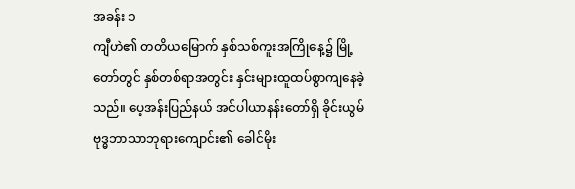အခန်း ၁
ကျီဟဲ၏ တတိယမြောက် နှစ်သစ်ကူးအကြိုနေ့၌ မြို့တော်တွင် နှစ်တစ်ရာအတွင်း နှင်းများထူထပ်စွာကျနေခဲ့သည်။ ပေ့အန်းပြည်နယ် အင်ပါယာနန်းတော်ရှိ ခိုင်းယွမ် ဗုဒ္ဓဘာသာဘုရားကျောင်း၏ ခေါင်မိုး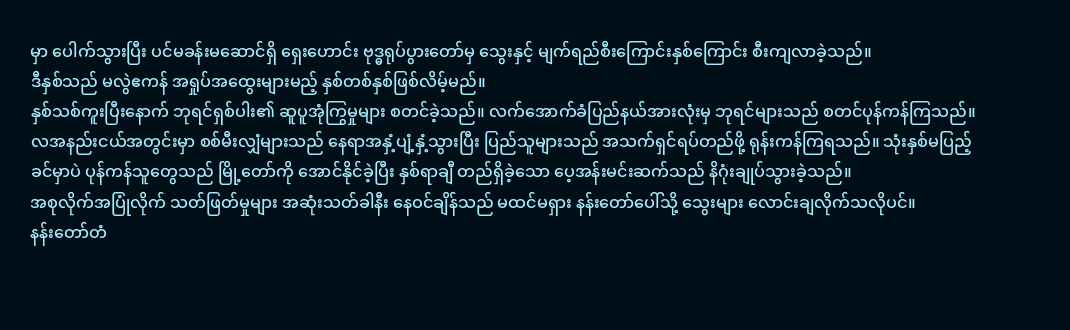မှာ ပေါက်သွားပြီး ပင်မခန်းမဆောင်ရှိ ရှေးဟောင်း ဗုဒ္ဓရုပ်ပွားတော်မှ သွေးနှင့် မျက်ရည်စီးကြောင်းနှစ်ကြောင်း စီးကျလာခဲ့သည်။
ဒီနှစ်သည် မလွဲဧကန် အရှုပ်အထွေးများမည့် နှစ်တစ်နှစ်ဖြစ်လိမ့်မည်။
နှစ်သစ်ကူးပြီးနောက် ဘုရင်ရှစ်ပါး၏ ဆူပူအုံကြွမှုများ စတင်ခဲ့သည်။ လက်အောက်ခံပြည်နယ်အားလုံးမှ ဘုရင်များသည် စတင်ပုန်ကန်ကြသည်။ လအနည်းငယ်အတွင်းမှာ စစ်မီးလျှံများသည် နေရာအနှံ့ပျံ့နှံ့သွားပြီး ပြည်သူများသည် အသက်ရှင်ရပ်တည်ဖို့ ရုန်းကန်ကြရသည်။ သုံးနှစ်မပြည့်ခင်မှာပဲ ပုန်ကန်သူတွေသည် မြို့တော်ကို အောင်နိုင်ခဲ့ပြီး နှစ်ရာချီ တည်ရှိခဲ့သော ပေ့အန်းမင်းဆက်သည် နိဂုံးချုပ်သွားခဲ့သည်။
အစုလိုက်အပြုံလိုက် သတ်ဖြတ်မှုများ အဆုံးသတ်ခါနီး နေဝင်ချိန်သည် မထင်မရှား နန်းတော်ပေါ်သို့ သွေးများ လောင်းချလိုက်သလိုပင်။
နန်းတော်တံ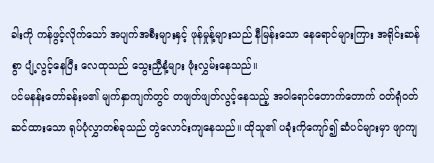ခါးကို ကန်ဖွင့်လိုက်သော် အပျက်အစီးများနှင့် ဖုန်မှုန့်များသည် နီမြန်းသော နေရောင်များကြား အရိုင်းဆန်စွာ ပျံ့လွင့်နေပြီး လေထုသည် သွေးညှီနံ့များ ဖုံးလွှမ်းနေသည်။
ပင်မနန်းတော်ခန်းမ၏ မျက်နှာကျက်တွင် တဖျတ်ဖျတ်လွင့်နေသည့် အဝါရောင်တောက်တောက် ၀တ်ရုံဝတ်ဆင်ထားသော ရုပ်ပုံလွှာတစ်ခုသည် တွဲလောင်းကျနေသည်။ ထိုသူ၏ ပခုံးကိုကျော်၍ ဆံပင်များမှာ ဖျာကျ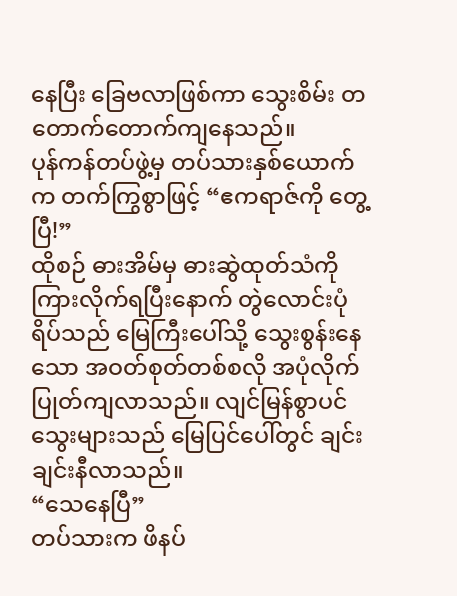နေပြီး ခြေဗလာဖြစ်ကာ သွေးစိမ်း တတောက်တောက်ကျနေသည်။
ပုန်ကန်တပ်ဖွဲ့မှ တပ်သားနှစ်ယောက်က တက်ကြွစွာဖြင့် “ဧကရာဇ်ကို တွေ့ပြီ!”
ထိုစဉ် ဓားအိမ်မှ ဓားဆွဲထုတ်သံကို ကြားလိုက်ရပြီးနောက် တွဲလောင်းပုံရိပ်သည် မြေကြီးပေါ်သို့ သွေးစွန်းနေသော အဝတ်စုတ်တစ်စလို အပုံလိုက် ပြုတ်ကျလာသည်။ လျင်မြန်စွာပင် သွေးများသည် မြေပြင်ပေါ်တွင် ချင်းချင်းနီလာသည်။
“သေနေပြီ”
တပ်သားက ဖိနပ်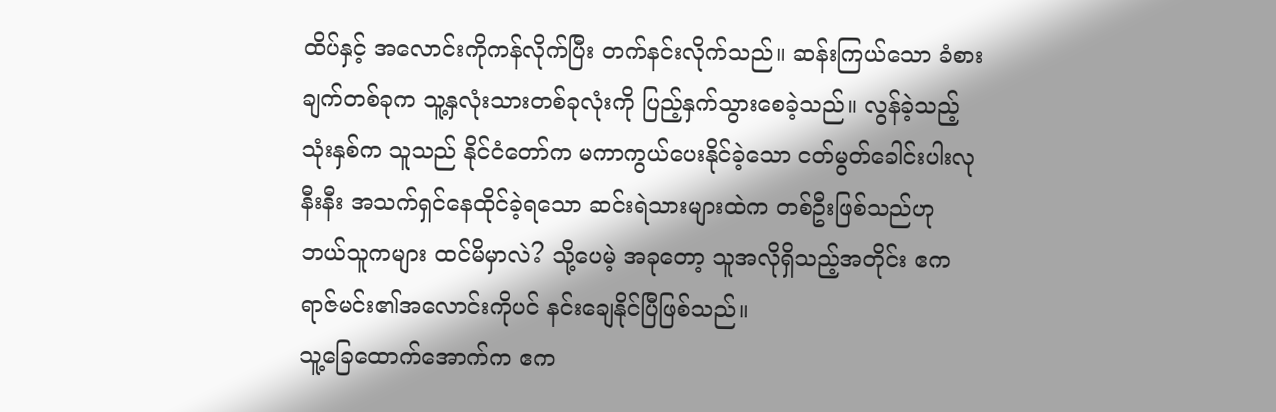ထိပ်နှင့် အလောင်းကိုကန်လိုက်ပြီး တက်နင်းလိုက်သည်။ ဆန်းကြယ်သော ခံစားချက်တစ်ခုက သူ့နှလုံးသားတစ်ခုလုံးကို ပြည့်နှက်သွားစေခဲ့သည်။ လွန်ခဲ့သည့်သုံးနှစ်က သူသည် နိုင်ငံတော်က မကာကွယ်ပေးနိုင်ခဲ့သော ငတ်မွတ်ခေါင်းပါးလုနီးနီး အသက်ရှင်နေထိုင်ခဲ့ရသော ဆင်းရဲသားများထဲက တစ်ဦးဖြစ်သည်ဟု ဘယ်သူကများ ထင်မိမှာလဲ? သို့ပေမဲ့ အခုတော့ သူအလိုရှိသည့်အတိုင်း ဧကရာဇ်မင်း၏အလောင်းကိုပင် နင်းချေနိုင်ပြီဖြစ်သည်။
သူ့ခြေထောက်အောက်က ဧက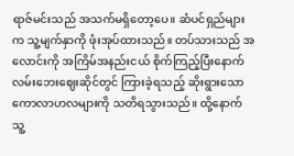ရာဇ်မင်းသည် အသက်မရှိတော့ပေ။ ဆံပင်ရှည်များက သူ့မျက်နှာကို ဖုံးအုပ်ထားသည်။ တပ်သားသည် အလောင်းကို အကြိမ်အနည်းငယ် စိုက်ကြည့်ပြီးနောက် လမ်းဘေးဈေးဆိုင်တွင် ကြားခဲ့ရသည့် ဆိုးရွားသော ကောလာဟလများကို သတိရသွားသည်။ ထို့နောက် သူ့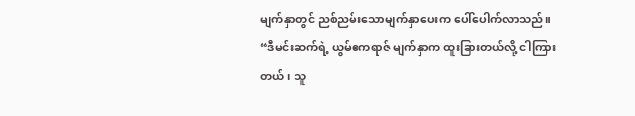မျက်နှာတွင် ညစ်ညမ်းသောမျက်နှာပေးက ပေါ်ပေါက်လာသည်။
“ဒီမင်းဆက်ရဲ့ ယွမ်ဧကရာဇ် မျက်နှာက ထူးခြားတယ်လို့ ငါကြားတယ်၊ သူ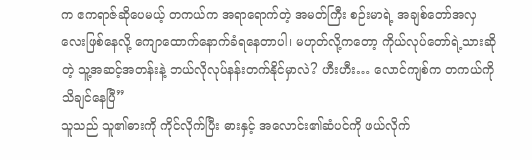က ဧကရာဇ်ဆိုပေမယ့် တကယ်က အရာရောက်တဲ့ အမတ်ကြီး စဉ်းမာရဲ့ အချစ်တော်အလှလေးဖြစ်နေလို့ ကျောထောက်နောက်ခံရနေတာပါ၊ မဟုတ်လို့ကတော့ ကိုယ်လုပ်တော်ရဲ့သားဆိုတဲ့ သူ့အဆင့်အတန်းနဲ့ ဘယ်လိုလုပ်နန်းတက်နိုင်မှာလဲ? ဟီးဟီး… လောင်ကျစ်က တကယ်ကို သိချင်နေပြီ”
သူသည် သူ၏ဓားကို ကိုင်လိုက်ပြီး ဓားနှင့် အလောင်း၏ဆံပင်ကို ဖယ်လိုက်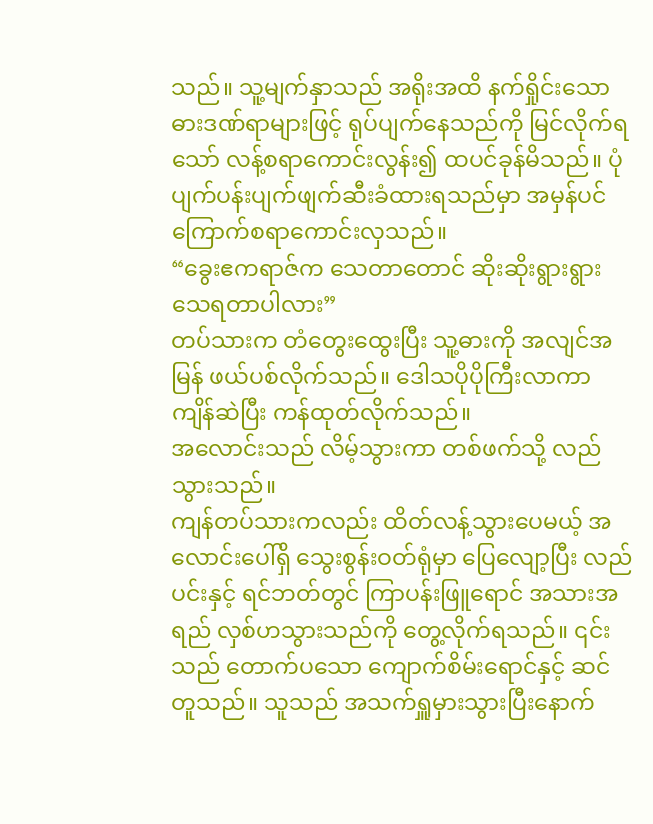သည်။ သူ့မျက်နှာသည် အရိုးအထိ နက်ရှိုင်းသော ဓားဒဏ်ရာများဖြင့် ရုပ်ပျက်နေသည်ကို မြင်လိုက်ရသော် လန့်စရာကောင်းလွန်း၍ ထပင်ခုန်မိသည်။ ပုံပျက်ပန်းပျက်ဖျက်ဆီးခံထားရသည်မှာ အမှန်ပင် ကြောက်စရာကောင်းလှသည်။
“ခွေးဧကရာဇ်က သေတာတောင် ဆိုးဆိုးရွားရွား သေရတာပါလား”
တပ်သားက တံတွေးထွေးပြီး သူ့ဓားကို အလျင်အမြန် ဖယ်ပစ်လိုက်သည်။ ဒေါသပိုပိုကြီးလာကာ ကျိန်ဆဲပြီး ကန်ထုတ်လိုက်သည်။
အလောင်းသည် လိမ့်သွားကာ တစ်ဖက်သို့ လည်သွားသည်။
ကျန်တပ်သားကလည်း ထိတ်လန့်သွားပေမယ့် အလောင်းပေါ်ရှိ သွေးစွန်းဝတ်ရုံမှာ ပြေလျော့ပြီး လည်ပင်းနှင့် ရင်ဘတ်တွင် ကြာပန်းဖြူရောင် အသားအရည် လှစ်ဟသွားသည်ကို တွေ့လိုက်ရသည်။ ၎င်းသည် တောက်ပသော ကျောက်စိမ်းရောင်နှင့် ဆင်တူသည်။ သူသည် အသက်ရှူမှားသွားပြီးနောက်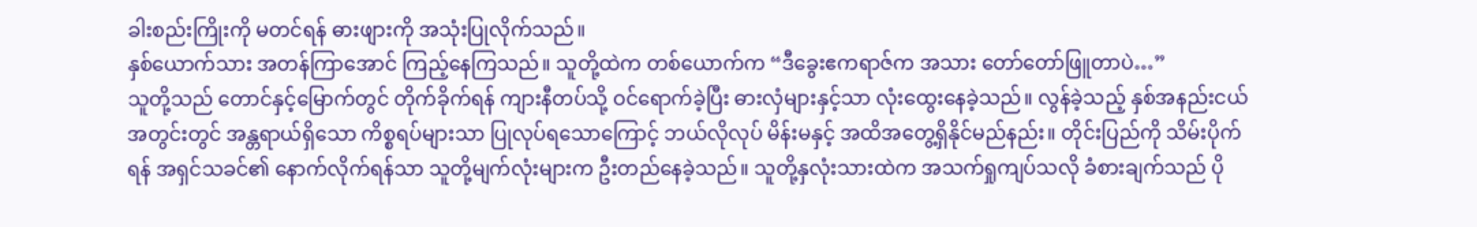ခါးစည်းကြိုးကို မတင်ရန် ဓားဖျားကို အသုံးပြုလိုက်သည်။
နှစ်ယောက်သား အတန်ကြာအောင် ကြည့်နေကြသည်။ သူတို့ထဲက တစ်ယောက်က “ဒီခွေးဧကရာဇ်က အသား တော်တော်ဖြူတာပဲ…”
သူတို့သည် တောင်နှင့်မြောက်တွင် တိုက်ခိုက်ရန် ကျားနီတပ်သို့ ဝင်ရောက်ခဲ့ပြီး ဓားလှံများနှင့်သာ လုံးထွေးနေခဲ့သည်။ လွန်ခဲ့သည့် နှစ်အနည်းငယ်အတွင်းတွင် အန္တရာယ်ရှိသော ကိစ္စရပ်များသာ ပြုလုပ်ရသောကြောင့် ဘယ်လိုလုပ် မိန်းမနှင့် အထိအတွေ့ရှိနိုင်မည်နည်း။ တိုင်းပြည်ကို သိမ်းပိုက်ရန် အရှင်သခင်၏ နောက်လိုက်ရန်သာ သူတို့မျက်လုံးများက ဦးတည်နေခဲ့သည်။ သူတို့နှလုံးသားထဲက အသက်ရှုကျပ်သလို ခံစားချက်သည် ပို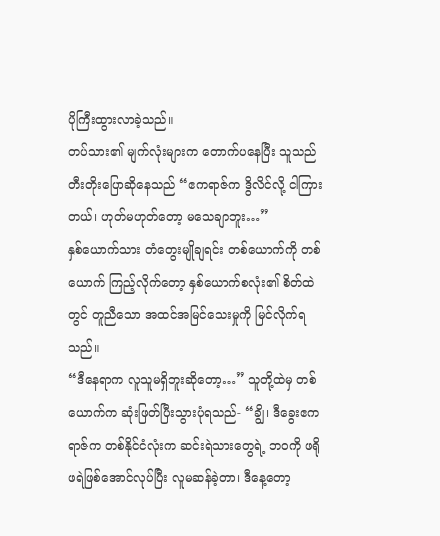ပိုကြီးထွားလာခဲ့သည်။
တပ်သား၏ မျက်လုံးများက တောက်ပနေပြီး သူသည် တီးတိုးပြောဆိုနေသည် “ဧကရာဇ်က ဒွိလိင်လို့ ငါကြားတယ်၊ ဟုတ်မဟုတ်တော့ မသေချာဘူး…”
နှစ်ယောက်သား တံတွေးမျိုချရင်း တစ်ယောက်ကို တစ်ယောက် ကြည့်လိုက်တော့ နှစ်ယောက်စလုံး၏ စိတ်ထဲတွင် တူညီသော အထင်အမြင်သေးမှုကို မြင်လိုက်ရသည်။
“ဒီနေရာက လူသူမရှိဘူးဆိုတော့…” သူတို့ထဲမှ တစ်ယောက်က ဆုံးဖြတ်ပြီးသွားပုံရသည်- “ချွိ၊ ဒီခွေးဧကရာဇ်က တစ်နိုင်ငံလုံးက ဆင်းရဲသားတွေရဲ့ ဘဝကို ဖရိုဖရဲဖြစ်အောင်လုပ်ပြီး လူမဆန်ခဲ့တာ၊ ဒီနေ့တော့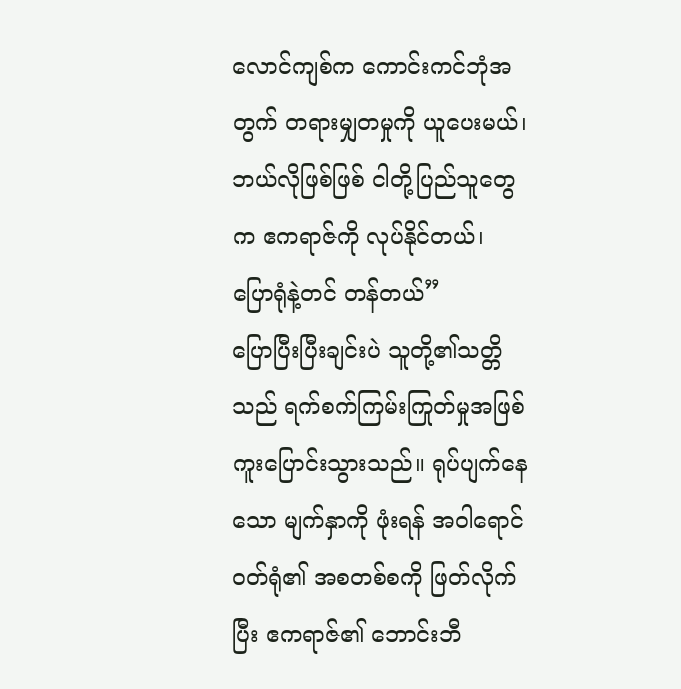လောင်ကျစ်က ကောင်းကင်ဘုံအတွက် တရားမျှတမှုကို ယူပေးမယ်၊ ဘယ်လိုဖြစ်ဖြစ် ငါတို့ပြည်သူတွေက ဧကရာဇ်ကို လုပ်နိုင်တယ်၊ ပြောရုံနဲ့တင် တန်တယ်”
ပြောပြီးပြီးချင်းပဲ သူတို့၏သတ္တိသည် ရက်စက်ကြမ်းကြုတ်မှုအဖြစ် ကူးပြောင်းသွားသည်။ ရုပ်ပျက်နေသော မျက်နှာကို ဖုံးရန် အဝါရောင်ဝတ်ရုံ၏ အစတစ်စကို ဖြတ်လိုက်ပြီး ဧကရာဇ်၏ ဘောင်းဘီ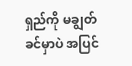ရှည်ကို မချွတ်ခင်မှာပဲ အပြင်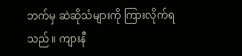ဘက်မှ ဆဲဆိုသံများကို ကြားလိုက်ရသည်။ ကျားနီ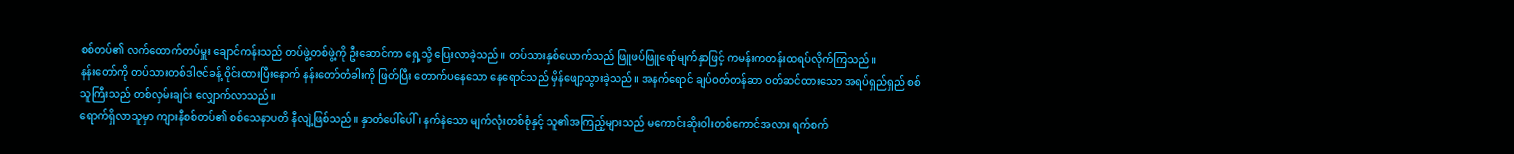စစ်တပ်၏ လက်ထောက်တပ်မှူး ချောင်ကန်းသည် တပ်ဖွဲ့တစ်ဖွဲ့ကို ဦးဆောင်ကာ ရှေ့သို့ ပြေးလာခဲ့သည်။ တပ်သားနှစ်ယောက်သည် ဖြူဖပ်ဖြူရော်မျက်နှာဖြင့် ကမန်းကတန်းထရပ်လိုက်ကြသည်။
နန်းတော်ကို တပ်သားတစ်ဒါဇင်ခန့် ဝိုင်းထားပြီးနောက် နန်းတော်တံခါးကို ဖြတ်ပြီး တောက်ပနေသော နေရောင်သည် မှိန်ဖျော့သွားခဲ့သည်။ အနက်ရောင် ချပ်ဝတ်တန်ဆာ ဝတ်ဆင်ထားသော အရပ်ရှည်ရှည် စစ်သူကြီးသည် တစ်လှမ်းချင်း လျှောက်လာသည်။
ရောက်ရှိလာသူမှာ ကျားနီစစ်တပ်၏ စစ်သေနာပတိ နီလျဲ့ဖြစ်သည်။ နှာတံပေါ်ပေါ်၊ နက်နဲသော မျက်လုံးတစ်စုံနှင့် သူ၏အကြည့်များသည် မကောင်းဆိုးဝါးတစ်ကောင်အလား ရက်စက်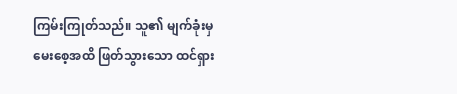ကြမ်းကြုတ်သည်။ သူ၏ မျက်ခုံးမှ မေးစေ့အထိ ဖြတ်သွားသော ထင်ရှား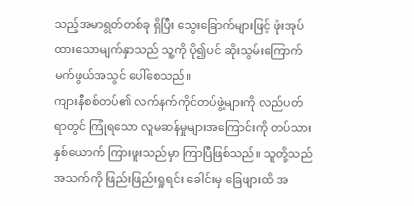သည့်အမာရွတ်တစ်ခု ရှိပြီး သွေးခြောက်များဖြင့် ဖုံးအုပ်ထားသောမျက်နှာသည် သူ့ကို ပို၍ပင် ဆိုးသွမ်းကြောက်မက်ဖွယ်အသွင် ပေါ်စေသည်။
ကျားနီစစ်တပ်၏ လက်နက်ကိုင်တပ်ဖွဲ့များကို လည်ပတ်ရာတွင် ကြုံရသော လူမဆန်မှုများအကြောင်းကို တပ်သားနှစ်ယောက် ကြားဖူးသည်မှာ ကြာပြီဖြစ်သည်။ သူတို့သည် အသက်ကို ဖြည်းဖြည်းရှုရင်း ခေါင်းမှ ခြေဖျားထိ အ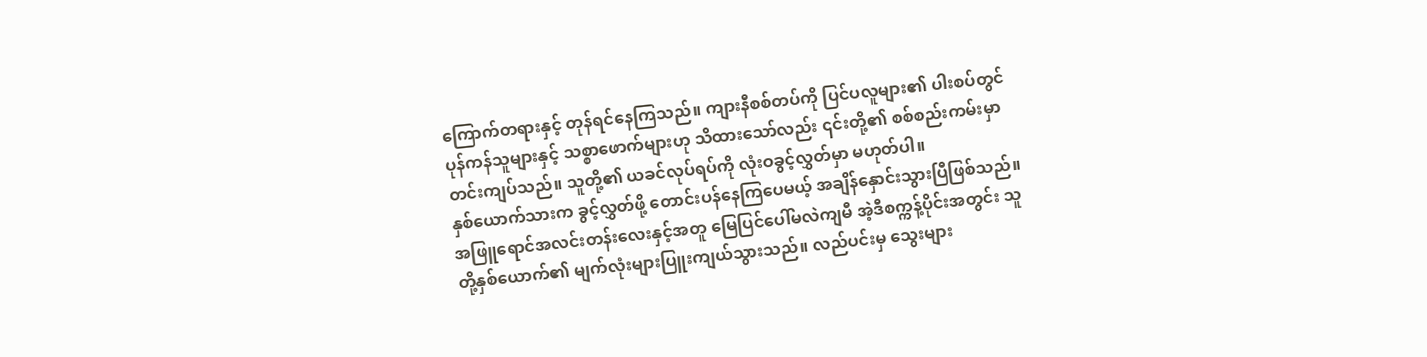ကြောက်တရားနှင့် တုန်ရင်နေကြသည်။ ကျားနီစစ်တပ်ကို ပြင်ပလူများ၏ ပါးစပ်တွင် ပုန်ကန်သူများနှင့် သစ္စာဖောက်များဟု သိထားသော်လည်း ၎င်းတို့၏ စစ်စည်းကမ်းမှာ တင်းကျပ်သည်။ သူတို့၏ ယခင်လုပ်ရပ်ကို လုံးဝခွင့်လွှတ်မှာ မဟုတ်ပါ။
နှစ်ယောက်သားက ခွင့်လွှတ်ဖို့ တောင်းပန်နေကြပေမယ့် အချိန်နှောင်းသွားပြီဖြစ်သည်။ အဖြူရောင်အလင်းတန်းလေးနှင့်အတူ မြေပြင်ပေါ်မလဲကျမီ အဲ့ဒီစက္ကန့်ပိုင်းအတွင်း သူတို့နှစ်ယောက်၏ မျက်လုံးများပြူးကျယ်သွားသည်။ လည်ပင်းမှ သွေးများ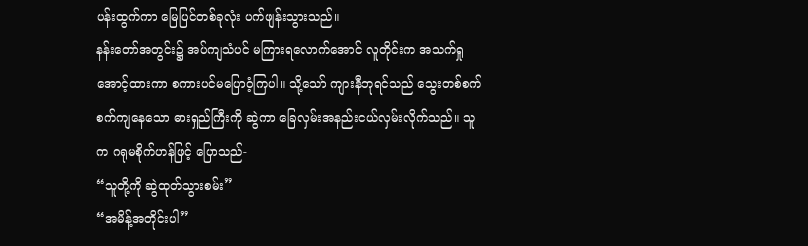ပန်းထွက်ကာ မြေပြင်တစ်ခုလုံး ပက်ဖျန်းသွားသည်။
နန်းတော်အတွင်း၌ အပ်ကျသံပင် မကြားရလောက်အောင် လူတိုင်းက အသက်ရှုအောင့်ထားကာ စကားပင်မပြောဝံ့ကြပါ။ သို့သော် ကျားနီဘုရင်သည် သွေးတစ်စက်စက်ကျနေသော ဓားရှည်ကြီးကို ဆွဲကာ ခြေလှမ်းအနည်းငယ်လှမ်းလိုက်သည်။ သူက ဂရုမစိုက်ဟန်ဖြင့် ပြောသည်-
“သူတို့ကို ဆွဲထုတ်သွားစမ်း”
“အမိန့်အတိုင်းပါ”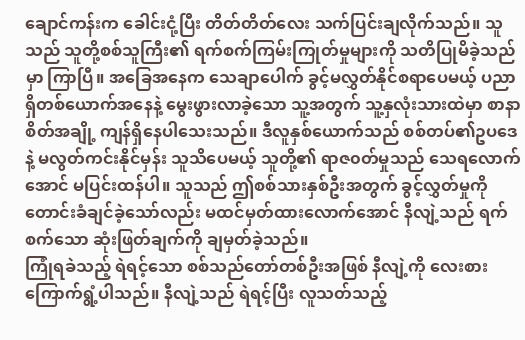ချောင်ကန်းက ခေါင်းငုံ့ပြီး တိတ်တိတ်လေး သက်ပြင်းချလိုက်သည်။ သူသည် သူတို့စစ်သူကြီး၏ ရက်စက်ကြမ်းကြုတ်မှုများကို သတိပြုမိခဲ့သည်မှာ ကြာပြီ။ အခြေအနေက သေချာပေါက် ခွင့်မလွှတ်နိုင်စရာပေမယ့် ပညာရှိတစ်ယောက်အနေနဲ့ မွေးဖွားလာခဲ့သော သူ့အတွက် သူ့နှလုံးသားထဲမှာ စာနာစိတ်အချို့ ကျန်ရှိနေပါသေးသည်။ ဒီလူနှစ်ယောက်သည် စစ်တပ်၏ဥပဒေနဲ့ မလွတ်ကင်းနိုင်မှန်း သူသိပေမယ့် သူတို့၏ ရာဇ၀တ်မှုသည် သေရလောက်အောင် မပြင်းထန်ပါ။ သူသည် ဤစစ်သားနှစ်ဦးအတွက် ခွင့်လွှတ်မှုကို တောင်းခံချင်ခဲ့သော်လည်း မထင်မှတ်ထားလောက်အောင် နီလျဲ့သည် ရက်စက်သော ဆုံးဖြတ်ချက်ကို ချမှတ်ခဲ့သည်။
ကြုံရခဲသည့် ရဲရင့်သော စစ်သည်တော်တစ်ဦးအဖြစ် နီလျဲ့ကို လေးစားကြောက်ရွံ့ပါသည်။ နီလျဲ့သည် ရဲရင့်ပြီး လူသတ်သည့်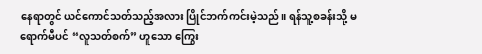နေရာတွင် ယင်ကောင်သတ်သည့်အလား ပြိုင်ဘက်ကင်းမဲ့သည်။ ရန်သူ့စခန်းသို့ မရောက်မီပင် “လူသတ်စက်” ဟူသော ကြွေး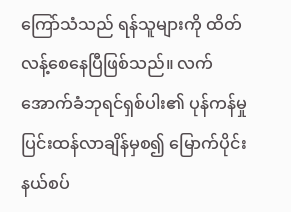ကြော်သံသည် ရန်သူများကို ထိတ်လန့်စေနေပြီဖြစ်သည်။ လက်အောက်ခံဘုရင်ရှစ်ပါး၏ ပုန်ကန်မှု ပြင်းထန်လာချိန်မှစ၍ မြောက်ပိုင်းနယ်စပ်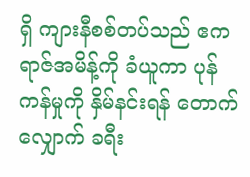ရှိ ကျားနီစစ်တပ်သည် ဧကရာဇ်အမိန့်ကို ခံယူကာ ပုန်ကန်မှုကို နှိမ်နင်းရန် တောက်လျှောက် ခရီး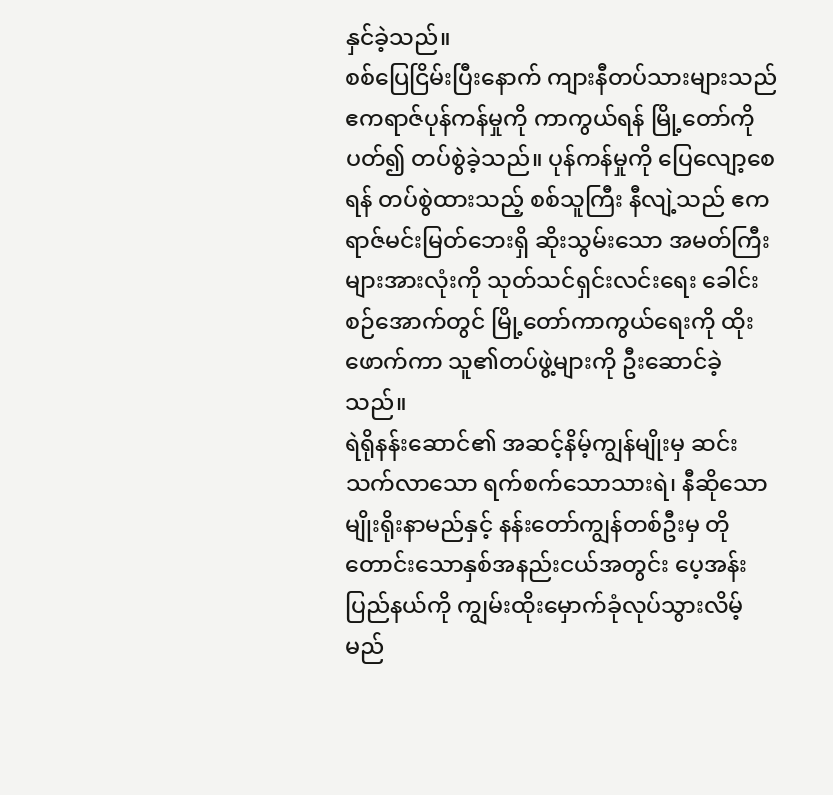နှင်ခဲ့သည်။
စစ်ပြေငြိမ်းပြီးနောက် ကျားနီတပ်သားများသည် ဧကရာဇ်ပုန်ကန်မှုကို ကာကွယ်ရန် မြို့တော်ကို ပတ်၍ တပ်စွဲခဲ့သည်။ ပုန်ကန်မှုကို ပြေလျော့စေရန် တပ်စွဲထားသည့် စစ်သူကြီး နီလျဲ့သည် ဧကရာဇ်မင်းမြတ်ဘေးရှိ ဆိုးသွမ်းသော အမတ်ကြီးများအားလုံးကို သုတ်သင်ရှင်းလင်းရေး ခေါင်းစဉ်အောက်တွင် မြို့တော်ကာကွယ်ရေးကို ထိုးဖောက်ကာ သူ၏တပ်ဖွဲ့များကို ဦးဆောင်ခဲ့သည်။
ရဲရိုနန်းဆောင်၏ အဆင့်နိမ့်ကျွန်မျိုးမှ ဆင်းသက်လာသော ရက်စက်သောသားရဲ၊ နီဆိုသော မျိုးရိုးနာမည်နှင့် နန်းတော်ကျွန်တစ်ဦးမှ တိုတောင်းသောနှစ်အနည်းငယ်အတွင်း ပေ့အန်းပြည်နယ်ကို ကျွမ်းထိုးမှောက်ခုံလုပ်သွားလိမ့်မည်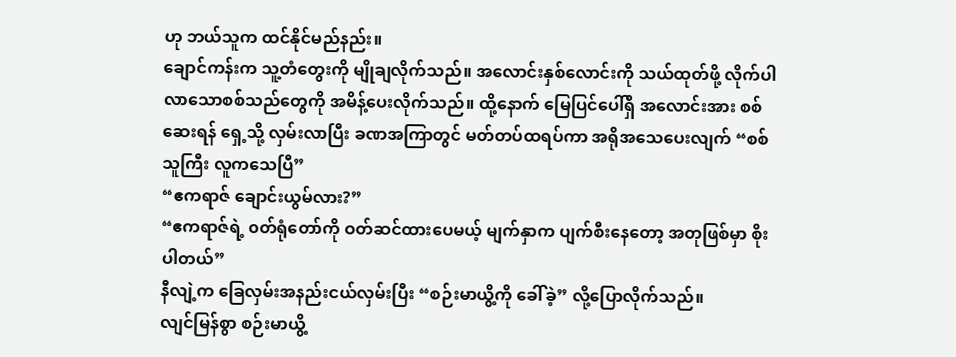ဟု ဘယ်သူက ထင်နိုင်မည်နည်း။
ချောင်ကန်းက သူ့တံတွေးကို မျိုချလိုက်သည်။ အလောင်းနှစ်လောင်းကို သယ်ထုတ်ဖို့ လိုက်ပါလာသောစစ်သည်တွေကို အမိန့်ပေးလိုက်သည်။ ထို့နောက် မြေပြင်ပေါ်ရှိ အလောင်းအား စစ်ဆေးရန် ရှေ့သို့ လှမ်းလာပြီး ခဏအကြာတွင် မတ်တပ်ထရပ်ကာ အရိုအသေပေးလျက် “စစ်သူကြီး လူကသေပြီ”
“ဧကရာဇ် ချောင်းယွမ်လား?”
“ဧကရာဇ်ရဲ့ ၀တ်ရုံတော်ကို ဝတ်ဆင်ထားပေမယ့် မျက်နှာက ပျက်စီးနေတော့ အတုဖြစ်မှာ စိုးပါတယ်”
နီလျဲ့က ခြေလှမ်းအနည်းငယ်လှမ်းပြီး “စဉ်းမာယွိ့ကို ခေါ်ခဲ့” လို့ပြောလိုက်သည်။
လျင်မြန်စွာ စဉ်းမာယွိ့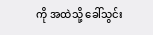ကို အထဲသို့ ခေါ်သွင်း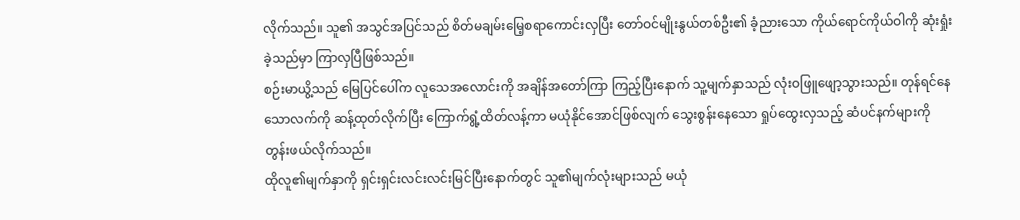လိုက်သည်။ သူ၏ အသွင်အပြင်သည် စိတ်မချမ်းမြေ့စရာကောင်းလှပြီး တော်ဝင်မျိုးနွယ်တစ်ဦး၏ ခံ့ညားသော ကိုယ်ရောင်ကိုယ်ဝါကို ဆုံးရှုံးခဲ့သည်မှာ ကြာလှပြီဖြစ်သည်။
စဉ်းမာယွိ့သည် မြေပြင်ပေါ်က လူသေအလောင်းကို အချိန်အတော်ကြာ ကြည့်ပြီးနောက် သူ့မျက်နှာသည် လုံးဝဖြူဖျော့သွားသည်။ တုန်ရင်နေသောလက်ကို ဆန့်ထုတ်လိုက်ပြီး ကြောက်ရွံ့ထိတ်လန့်ကာ မယုံနိုင်အောင်ဖြစ်လျက် သွေးစွန်းနေသော ရှုပ်ထွေးလှသည့် ဆံပင်နက်များကို တွန်းဖယ်လိုက်သည်။
ထိုလူ၏မျက်နှာကို ရှင်းရှင်းလင်းလင်းမြင်ပြီးနောက်တွင် သူ၏မျက်လုံးများသည် မယုံ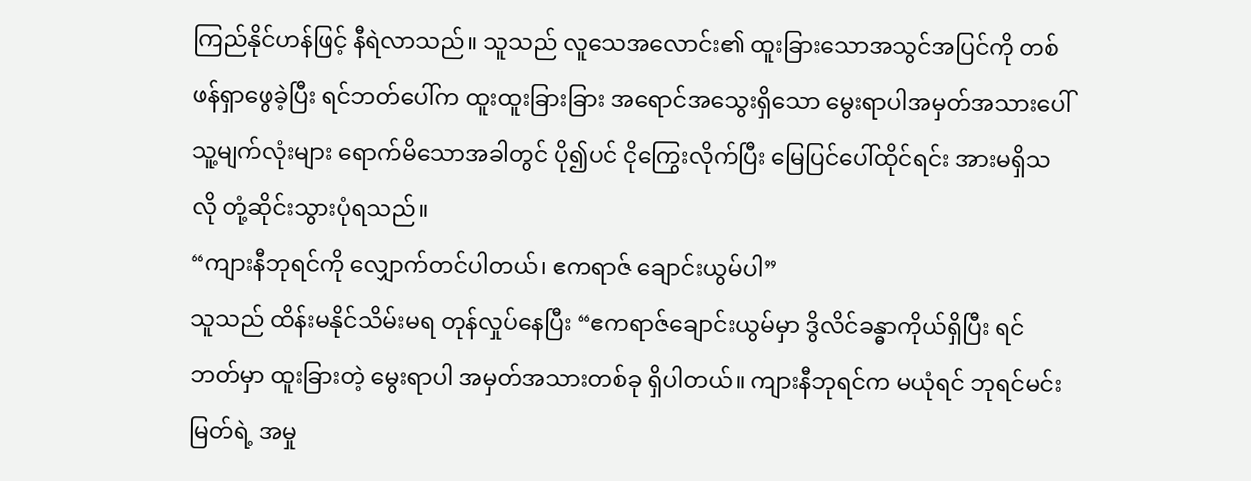ကြည်နိုင်ဟန်ဖြင့် နီရဲလာသည်။ သူသည် လူသေအလောင်း၏ ထူးခြားသောအသွင်အပြင်ကို တစ်ဖန်ရှာဖွေခဲ့ပြီး ရင်ဘတ်ပေါ်က ထူးထူးခြားခြား အရောင်အသွေးရှိသော မွေးရာပါအမှတ်အသားပေါ် သူ့မျက်လုံးများ ရောက်မိသောအခါတွင် ပို၍ပင် ငိုကြွေးလိုက်ပြီး မြေပြင်ပေါ်ထိုင်ရင်း အားမရှိသလို တုံ့ဆိုင်းသွားပုံရသည်။
“ကျားနီဘုရင်ကို လျှောက်တင်ပါတယ်၊ ဧကရာဇ် ချောင်းယွမ်ပါ”
သူသည် ထိန်းမနိုင်သိမ်းမရ တုန်လှုပ်နေပြီး “ဧကရာဇ်ချောင်းယွမ်မှာ ဒွိလိင်ခန္ဓာကိုယ်ရှိပြီး ရင်ဘတ်မှာ ထူးခြားတဲ့ မွေးရာပါ အမှတ်အသားတစ်ခု ရှိပါတယ်။ ကျားနီဘုရင်က မယုံရင် ဘုရင်မင်းမြတ်ရဲ့ အမှု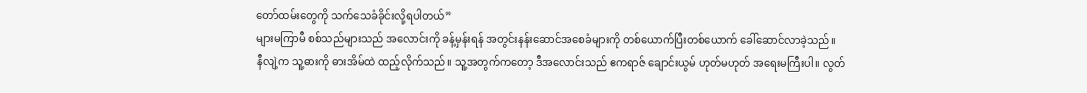တော်ထမ်းတွေကို သက်သေခံခိုင်းလို့ရပါတယ်”
များမကြာမီ စစ်သည်များသည် အလောင်းကို ခန့်မှန်းရန် အတွင်းနန်းဆောင်အစေခံများကို တစ်ယောက်ပြီးတစ်ယောက် ခေါ်ဆောင်လာခဲ့သည်။
နီလျဲ့က သူ့ဓားကို ဓားအိမ်ထဲ ထည့်လိုက်သည်။ သူ့အတွက်ကတော့ ဒီအလောင်းသည် ဧကရာဇ် ချောင်းယွမ် ဟုတ်မဟုတ် အရေးမကြီးပါ။ လွတ်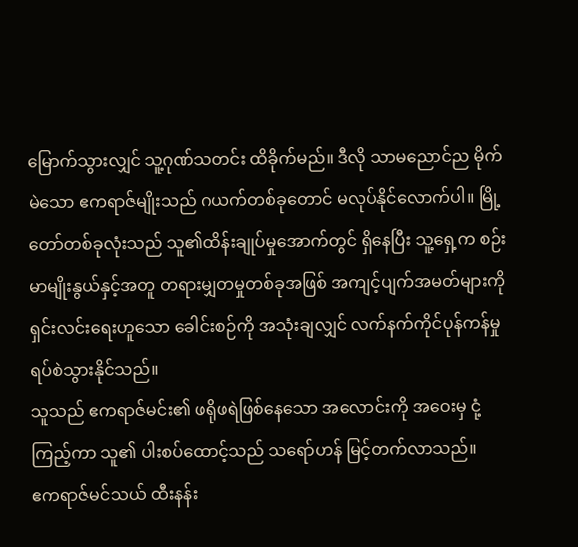မြောက်သွားလျှင် သူ့ဂုဏ်သတင်း ထိခိုက်မည်။ ဒီလို သာမညောင်ည မိုက်မဲသော ဧကရာဇ်မျိုးသည် ဂယက်တစ်ခုတောင် မလုပ်နိုင်လောက်ပါ။ မြို့တော်တစ်ခုလုံးသည် သူ၏ထိန်းချုပ်မှုအောက်တွင် ရှိနေပြီး သူ့ရှေ့က စဉ်းမာမျိုးနွယ်နှင့်အတူ တရားမျှတမှုတစ်ခုအဖြစ် အကျင့်ပျက်အမတ်များကို ရှင်းလင်းရေးဟူသော ခေါင်းစဉ်ကို အသုံးချလျှင် လက်နက်ကိုင်ပုန်ကန်မှု ရပ်စဲသွားနိုင်သည်။
သူသည် ဧကရာဇ်မင်း၏ ဖရိုဖရဲဖြစ်နေသော အလောင်းကို အဝေးမှ ငုံ့ကြည့်ကာ သူ၏ ပါးစပ်ထောင့်သည် သရော်ဟန် မြင့်တက်လာသည်။
ဧကရာဇ်မင်သယ် ထီးနန်း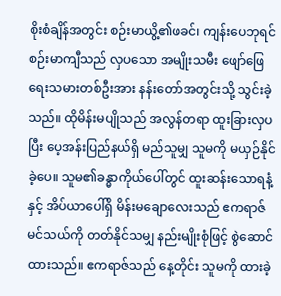စိုးစံချိန်အတွင်း စဉ်းမာယွိ့၏ဖခင်၊ ကျန်းပေဘုရင် စဉ်းမာကျီသည် လှပသော အမျိုးသမီး ဖျော်ဖြေရေးသမားတစ်ဦးအား နန်းတော်အတွင်းသို့ သွင်းခဲ့သည်။ ထိုမိန်းမပျိုသည် အလွန်တရာ ထူးခြားလှပပြီး ပေ့အန်းပြည်နယ်ရှိ မည်သူမျှ သူမကို မယှဉ်နိုင်ခဲ့ပေ။ သူမ၏ခန္ဓာကိုယ်ပေါ်တွင် ထူးဆန်းသောရနံ့နှင့် အိပ်ယာပေါ်ရှိ မိန်းမချောလေးသည် ဧကရာဇ်မင်သယ်ကို တတ်နိုင်သမျှ နည်းမျိုးစုံဖြင့် စွဲဆောင်ထားသည်။ ဧကရာဇ်သည် နေ့တိုင်း သူမကို ထားခဲ့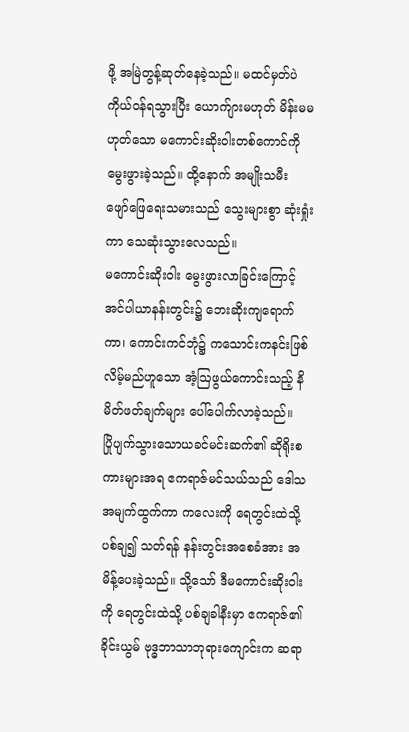ဖို့ အမြဲတွန့်ဆုတ်နေခဲ့သည်။ မထင်မှတ်ပဲ ကိုယ်ဝန်ရသွားပြီး ယောက်ျားမဟုတ် မိန်းမမဟုတ်သော မကောင်းဆိုးဝါးတစ်ကောင်ကို မွေးဖွားခဲ့သည်။ ထို့နောက် အမျိုးသမီး ဖျော်ဖြေရေးသမားသည် သွေးများစွာ ဆုံးရှုံးကာ သေဆုံးသွားလေသည်။
မကောင်းဆိုးဝါး မွေးဖွားလာခြင်းကြောင့် အင်ပါယာနန်းတွင်း၌ ဘေးဆိုးကျရောက်ကာ၊ ကောင်းကင်ဘုံ၌ ကသောင်းကနင်းဖြစ်လိမ့်မည်ဟူသော အံ့ဩဖွယ်ကောင်းသည့် နိမိတ်ဖတ်ချက်များ ပေါ်ပေါက်လာခဲ့သည်။
ပြိုပျက်သွားသောယခင်မင်းဆက်၏ ဆိုရိုးစကားများအရ ဧကရာဇ်မင်သယ်သည် ဒေါသအမျက်ထွက်ကာ ကလေးကို ရေတွင်းထဲသို့ ပစ်ချ၍ သတ်ရန် နန်းတွင်းအစေခံအား အမိန့်ပေးခဲ့သည်။ သို့သော် ဒီမကောင်းဆိုးဝါးကို ရေတွင်းထဲသို့ ပစ်ချခါနီးမှာ ဧကရာဇ်၏ ခိုင်းယွမ် ဗုဒ္ဓဘာသာဘုရားကျောင်းက ဆရာ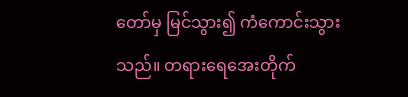တော်မှ မြင်သွား၍ ကံကောင်းသွားသည်။ တရားရေအေးတိုက်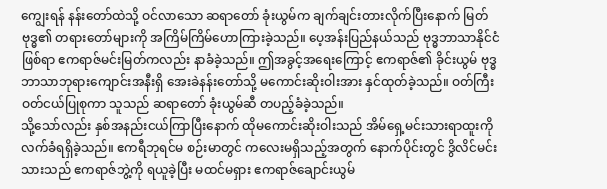ကျွေးရန် နန်းတော်ထဲသို့ ဝင်လာသော ဆရာတော် ခုံးယွမ်က ချက်ချင်းတားလိုက်ပြီးနောက် မြတ်ဗုဒ္ဓ၏ တရားတော်များကို အကြိမ်ကြိမ်ဟောကြားခဲ့သည်။ ပေ့အန်းပြည်နယ်သည် ဗုဒ္ဓဘာသာနိုင်ငံဖြစ်ရာ ဧကရာဇ်မင်းမြတ်ကလည်း နာခံခဲ့သည်။ ဤအခွင့်အရေးကြောင့် ဧကရာဇ်၏ ခိုင်းယွမ် ဗုဒ္ဓဘာသာဘုရားကျောင်းအနီးရှိ အေးခဲနန်းတော်သို့ မကောင်းဆိုးဝါးအား နှင်ထုတ်ခဲ့သည်။ ဝတ်ကြီးဝတ်ငယ်ပြုစုကာ သူသည် ဆရာတော် ခုံးယွမ်ဆီ တပည့်ခံခဲ့သည်။
သို့သော်လည်း နှစ်အနည်းငယ်ကြာပြီးနောက် ထိုမကောင်းဆိုးဝါးသည် အိမ်ရှေ့မင်းသားရာထူးကို လက်ခံရရှိခဲ့သည်။ ဧကရီဘုရင်မ စဉ်းမာတွင် ကလေးမရှိသည့်အတွက် နောက်ပိုင်းတွင် ဒွိလိင်မင်းသားသည် ဧကရာဇ်ဘွဲ့ကို ရယူခဲ့ပြီး မထင်မရှား ဧကရာဇ်ချောင်းယွမ်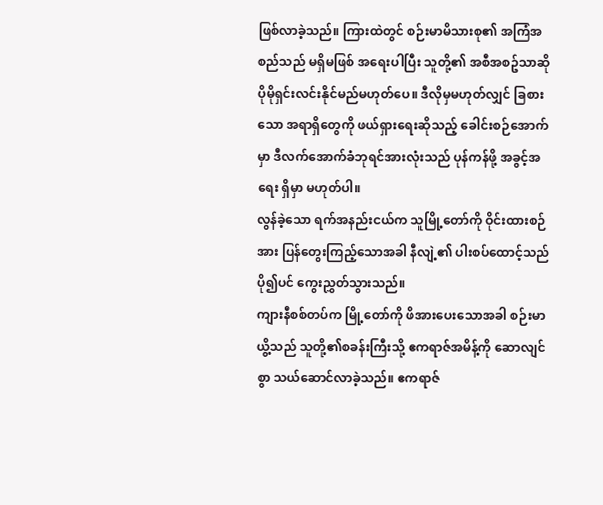ဖြစ်လာခဲ့သည်။ ကြားထဲတွင် စဉ်းမာမိသားစု၏ အကြံအစည်သည် မရှိမဖြစ် အရေးပါပြီး သူတို့၏ အစီအစဥ်သာဆို ပိုမိုရှင်းလင်းနိုင်မည်မဟုတ်ပေ။ ဒီလိုမှမဟုတ်လျှင် ခြစားသော အရာရှိတွေကို ဖယ်ရှားရေးဆိုသည့် ခေါင်းစဉ်အောက်မှာ ဒီလက်အောက်ခံဘုရင်အားလုံးသည် ပုန်ကန်ဖို့ အခွင့်အရေး ရှိမှာ မဟုတ်ပါ။
လွန်ခဲ့သော ရက်အနည်းငယ်က သူမြို့တော်ကို ဝိုင်းထားစဉ်အား ပြန်တွေးကြည့်သောအခါ နီလျဲ့၏ ပါးစပ်ထောင့်သည် ပို၍ပင် ကွေးညွှတ်သွားသည်။
ကျားနီစစ်တပ်က မြို့တော်ကို ဖိအားပေးသောအခါ စဉ်းမာယွိ့သည် သူတို့၏စခန်းကြီးသို့ ဧကရာဇ်အမိန့်ကို ဆောလျင်စွာ သယ်ဆောင်လာခဲ့သည်။ ဧကရာဇ်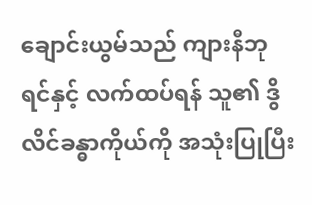ချောင်းယွမ်သည် ကျားနီဘုရင်နှင့် လက်ထပ်ရန် သူ၏ ဒွိလိင်ခန္ဓာကိုယ်ကို အသုံးပြုပြီး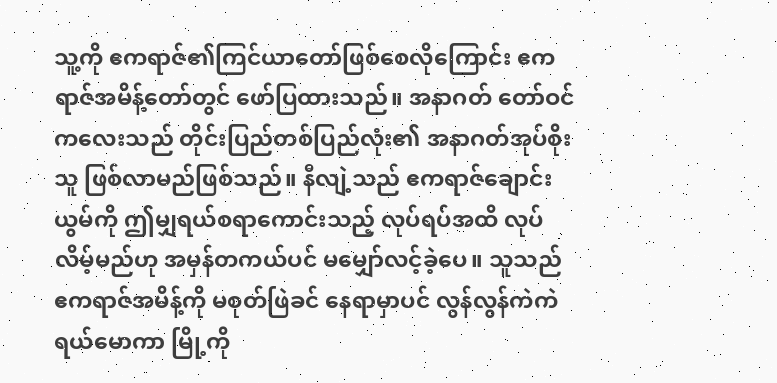သူ့ကို ဧကရာဇ်၏ကြင်ယာတော်ဖြစ်စေလိုကြောင်း ဧကရာဇ်အမိန့်တော်တွင် ဖော်ပြထားသည်။ အနာဂတ် တော်ဝင်ကလေးသည် တိုင်းပြည်တစ်ပြည်လုံး၏ အနာဂတ်အုပ်စိုးသူ ဖြစ်လာမည်ဖြစ်သည်။ နီလျဲ့သည် ဧကရာဇ်ချောင်းယွမ်ကို ဤမျှရယ်စရာကောင်းသည့် လုပ်ရပ်အထိ လုပ်လိမ့်မည်ဟု အမှန်တကယ်ပင် မမျှော်လင့်ခဲ့ပေ။ သူသည် ဧကရာဇ်အမိန့်ကို မစုတ်ဖြဲခင် နေရာမှာပင် လွန်လွန်ကဲကဲ ရယ်မောကာ မြို့ကို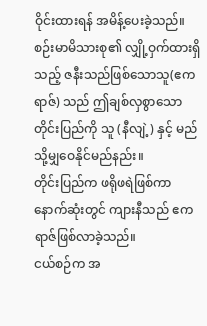ဝိုင်းထားရန် အမိန့်ပေးခဲ့သည်။
စဉ်းမာမိသားစု၏ လျှို့ဝှက်ထားရှိသည့် ဇနီးသည်ဖြစ်သောသူ(ဧကရာဇ်) သည် ဤချစ်လှစွာသော တိုင်းပြည်ကို သူ (နီလျဲ့) နှင့် မည်သို့မျှဝေနိုင်မည်နည်း။
တိုင်းပြည်က ဖရိုဖရဲဖြစ်ကာ နောက်ဆုံးတွင် ကျားနီသည် ဧကရာဇ်ဖြစ်လာခဲ့သည်။
ငယ်စဉ်က အ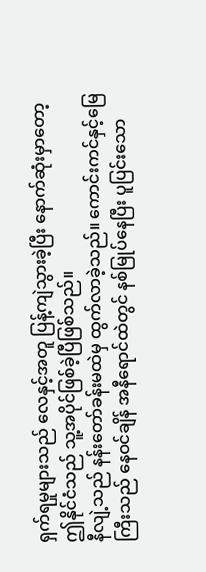ရှက်ရမှုများသည် လေနှင့်အတူ ပြန့်ကျဲသွားခဲ့ပြီး နောက်ဆုံးမှာတော့ ဤနိုင်ငံသည် သူ့အပိုင်ဖြစ်ခဲ့ပြီဖြစ်သည်။
နီလျဲ့သည် နန်းတော်ခန်းမထဲမှ ထွက်လာခဲ့သည်။ ကောင်းကင်နှင့်မြေကြီးသည် နေဝင်ချိန် အနီရောင်ထဲတွင် နစ်မြုပ်နေပြီး ပူပြင်းသော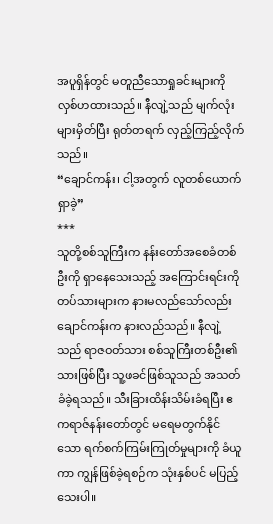အပူရှိန်တွင် မတူညီသောရှုခင်းများကို လှစ်ဟထားသည်။ နီလျဲ့သည် မျက်လုံးများမှိတ်ပြီး ရုတ်တရက် လှည့်ကြည့်လိုက်သည်။
“ချောင်ကန်း၊ ငါ့အတွက် လူတစ်ယောက် ရှာခဲ့”
***
သူတို့စစ်သူကြီးက နန်းတော်အစေခံတစ်ဦးကို ရှာနေသေးသည့် အကြောင်းရင်းကို တပ်သားများက နားမလည်သော်လည်း ချောင်ကန်းက နားလည်သည်။ နီလျဲ့သည် ရာဇဝတ်သား စစ်သူကြီးတစ်ဦး၏သားဖြစ်ပြီး သူ့ဖခင်ဖြစ်သူသည် အသတ်ခံခဲ့ရသည်။ သီးခြားထိန်းသိမ်းခံရပြီး ဧကရာဇ်နန်းတော်တွင် မရေမတွက်နိုင်သော ရက်စက်ကြမ်းကြုတ်မှုများကို ခံယူကာ ကျွန်ဖြစ်ခဲ့ရစဉ်က သုံးနှစ်ပင် မပြည့်သေးပါ။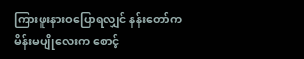ကြားဖူးနားဝပြောရလျှင် နန်းတော်က မိန်းမပျိုလေးက စောင့်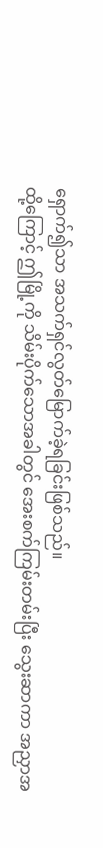ရှောက်၍သာ အသက်ရှင်လွတ်မြောက်ခဲ့ရခြင်းဖြစ်သည်။
ထို့ကြောင့် ဤမြို့ကို သိမ်းပိုက်သောအခါတွင် အေးစက်ကြမ်းတမ်းပြီး သွေးဆာကာ အညှာအ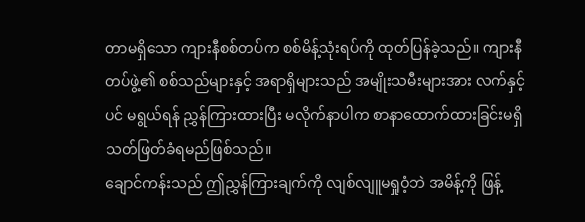တာမရှိသော ကျားနီစစ်တပ်က စစ်မိန့်သုံးရပ်ကို ထုတ်ပြန်ခဲ့သည်။ ကျားနီတပ်ဖွဲ့၏ စစ်သည်များနှင့် အရာရှိများသည် အမျိုးသမီးများအား လက်နှင့်ပင် မရွယ်ရန် ညွှန်ကြားထားပြီး မလိုက်နာပါက စာနာထောက်ထားခြင်းမရှိ သတ်ဖြတ်ခံရမည်ဖြစ်သည်။
ချောင်ကန်းသည် ဤညွှန်ကြားချက်ကို လျစ်လျူမရှုဝံ့ဘဲ အမိန့်ကို ဖြန့်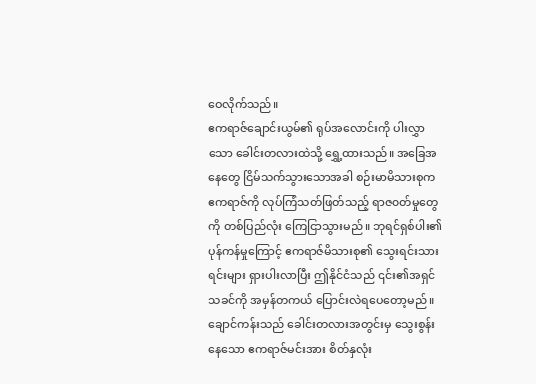ဝေလိုက်သည်။
ဧကရာဇ်ချောင်းယွမ်၏ ရုပ်အလောင်းကို ပါးလွှာသော ခေါင်းတလားထဲသို့ ရွှေ့ထားသည်။ အခြေအနေတွေ ငြိမ်သက်သွားသောအခါ စဉ်းမာမိသားစုက ဧကရာဇ်ကို လုပ်ကြံသတ်ဖြတ်သည့် ရာဇ၀တ်မှုတွေကို တစ်ပြည်လုံး ကြေငြာသွားမည်။ ဘုရင်ရှစ်ပါး၏ ပုန်ကန်မှုကြောင့် ဧကရာဇ်မိသားစု၏ သွေးရင်းသားရင်းများ ရှားပါးလာပြီး ဤနိုင်ငံသည် ၎င်း၏အရှင်သခင်ကို အမှန်တကယ် ပြောင်းလဲရပေတော့မည်။
ချောင်ကန်းသည် ခေါင်းတလားအတွင်းမှ သွေးစွန်းနေသော ဧကရာဇ်မင်းအား စိတ်နှလုံး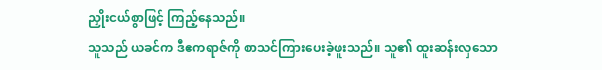ညှိုးငယ်စွာဖြင့် ကြည့်နေသည်။
သူသည် ယခင်က ဒီဧကရာဇ်ကို စာသင်ကြားပေးခဲ့ဖူးသည်။ သူ၏ ထူးဆန်းလှသော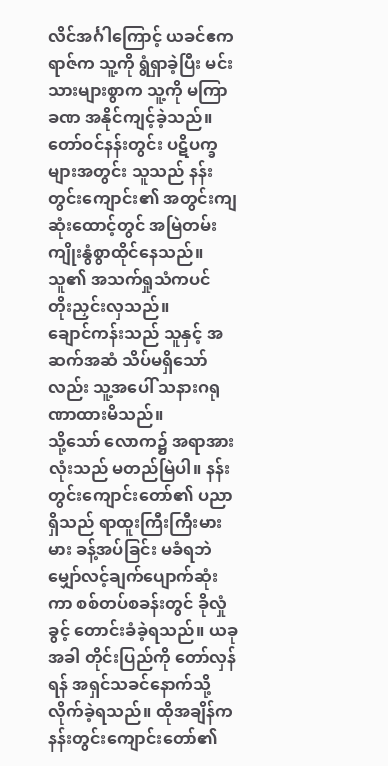လိင်အင်္ဂါကြောင့် ယခင်ဧကရာဇ်က သူ့ကို ရွံရှာခဲ့ပြီး မင်းသားများစွာက သူ့ကို မကြာခဏ အနိုင်ကျင့်ခဲ့သည်။ တော်ဝင်နန်းတွင်း ပဋိပက္ခများအတွင်း သူသည် နန်းတွင်းကျောင်း၏ အတွင်းကျဆုံးထောင့်တွင် အမြဲတမ်း ကျိုးနွံစွာထိုင်နေသည်။ သူ၏ အသက်ရှုသံကပင် တိုးညှင်းလှသည်။
ချောင်ကန်းသည် သူနှင့် အဆက်အဆံ သိပ်မရှိသော်လည်း သူ့အပေါ် သနားဂရုဏာထားမိသည်။
သို့သော် လောက၌ အရာအားလုံးသည် မတည်မြဲပါ။ နန်းတွင်းကျောင်းတော်၏ ပညာရှိသည် ရာထူးကြီးကြီးမားမား ခန့်အပ်ခြင်း မခံရဘဲ မျှော်လင့်ချက်ပျောက်ဆုံးကာ စစ်တပ်စခန်းတွင် ခိုလှုံခွင့် တောင်းခံခဲ့ရသည်။ ယခုအခါ တိုင်းပြည်ကို တော်လှန်ရန် အရှင်သခင်နောက်သို့ လိုက်ခဲ့ရသည်။ ထိုအချိန်က နန်းတွင်းကျောင်းတော်၏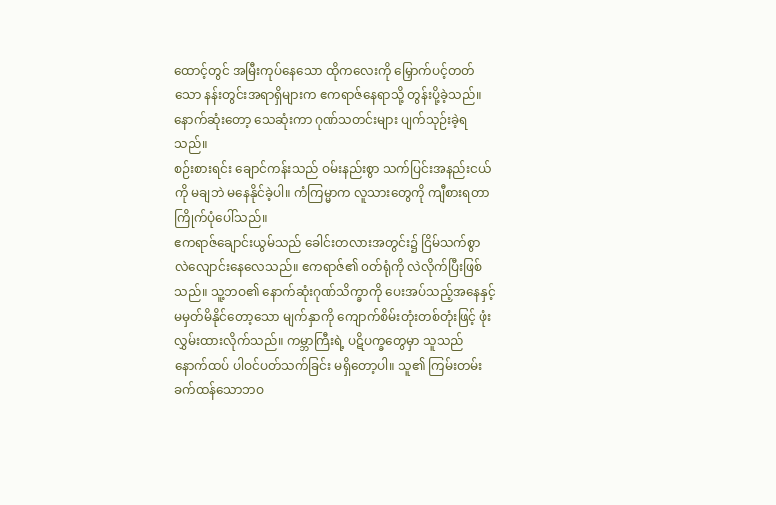ထောင့်တွင် အမြီးကုပ်နေသော ထိုကလေးကို မြှောက်ပင့်တတ်သော နန်းတွင်းအရာရှိများက ဧကရာဇ်နေရာသို့ တွန်းပို့ခဲ့သည်။ နောက်ဆုံးတော့ သေဆုံးကာ ဂုဏ်သတင်းများ ပျက်သုဉ်းခဲ့ရသည်။
စဉ်းစားရင်း ချောင်ကန်းသည် ဝမ်းနည်းစွာ သက်ပြင်းအနည်းငယ်ကို မချဘဲ မနေနိုင်ခဲ့ပါ။ ကံကြမ္မာက လူသားတွေကို ကျီစားရတာ ကြိုက်ပုံပေါ်သည်။
ဧကရာဇ်ချောင်းယွမ်သည် ခေါင်းတလားအတွင်း၌ ငြိမ်သက်စွာ လဲလျောင်းနေလေသည်။ ဧကရာဇ်၏ ၀တ်ရုံကို လဲလိုက်ပြီးဖြစ်သည်။ သူ့ဘဝ၏ နောက်ဆုံးဂုဏ်သိက္ခာကို ပေးအပ်သည့်အနေနှင့် မမှတ်မိနိုင်တော့သော မျက်နှာကို ကျောက်စိမ်းတုံးတစ်တုံးဖြင့် ဖုံးလွှမ်းထားလိုက်သည်။ ကမ္ဘာကြီးရဲ့ ပဋိပက္ခတွေမှာ သူသည် နောက်ထပ် ပါဝင်ပတ်သက်ခြင်း မရှိတော့ပါ။ သူ၏ ကြမ်းတမ်းခက်ထန်သောဘဝ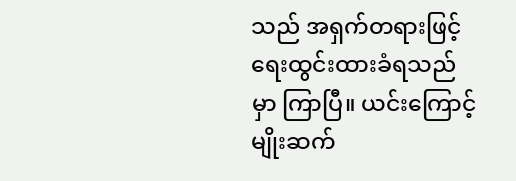သည် အရှက်တရားဖြင့် ရေးထွင်းထားခံရသည်မှာ ကြာပြီ။ ယင်းကြောင့် မျိုးဆက်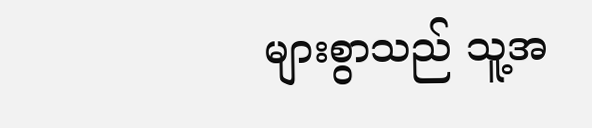များစွာသည် သူ့အ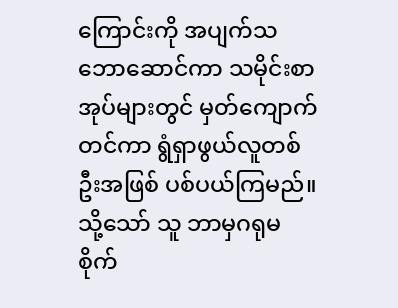ကြောင်းကို အပျက်သဘောဆောင်ကာ သမိုင်းစာအုပ်များတွင် မှတ်ကျောက်တင်ကာ ရွံရှာဖွယ်လူတစ်ဦးအဖြစ် ပစ်ပယ်ကြမည်။
သို့သော် သူ ဘာမှဂရုမစိုက်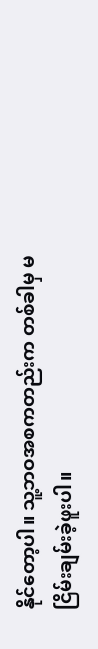နိုင်တော့ပါ။ သူ့ဘဝအစကတည်းက တစ်ခါမှ မငြိမ်းချမ်းခဲ့ဖူးပါ။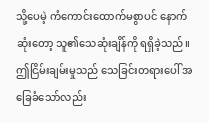သို့ပေမဲ့ ကံကောင်းထောက်မစွာပင် နောက်ဆုံးတော့ သူ၏သေဆုံးချိန်ကို ရရှိခဲ့သည်။
ဤငြိမ်းချမ်းမှုသည် သေခြင်းတရားပေါ် အခြေခံသော်လည်း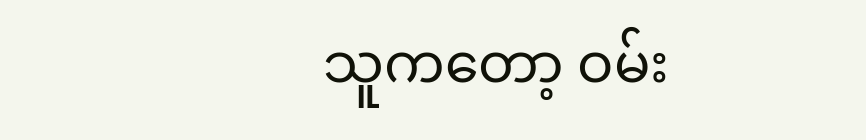သူကတော့ ဝမ်း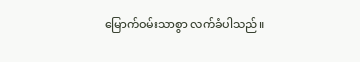မြောက်ဝမ်းသာစွာ လက်ခံပါသည်။